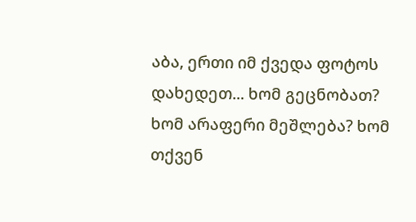აბა, ერთი იმ ქვედა ფოტოს დახედეთ... ხომ გეცნობათ? ხომ არაფერი მეშლება? ხომ თქვენ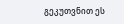გეკუთვნით ეს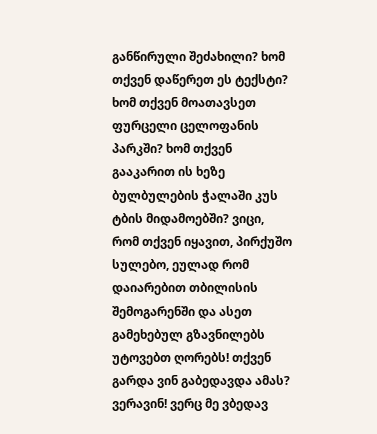განწირული შეძახილი? ხომ თქვენ დაწერეთ ეს ტექსტი? ხომ თქვენ მოათავსეთ ფურცელი ცელოფანის პარკში? ხომ თქვენ გააკარით ის ხეზე ბულბულების ჭალაში კუს ტბის მიდამოებში? ვიცი, რომ თქვენ იყავით, პირქუშო სულებო, ეულად რომ დაიარებით თბილისის შემოგარენში და ასეთ გამეხებულ გზავნილებს უტოვებთ ღორებს! თქვენ გარდა ვინ გაბედავდა ამას? ვერავინ! ვერც მე ვბედავ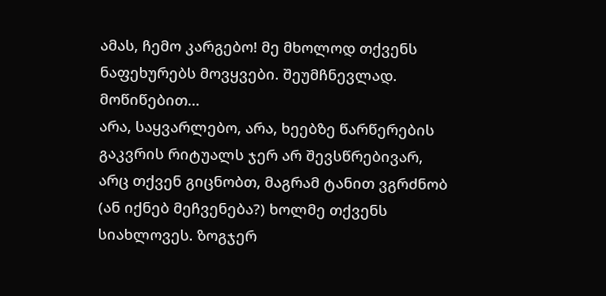ამას, ჩემო კარგებო! მე მხოლოდ თქვენს ნაფეხურებს მოვყვები. შეუმჩნევლად. მოწიწებით...
არა, საყვარლებო, არა, ხეებზე წარწერების გაკვრის რიტუალს ჯერ არ შევსწრებივარ, არც თქვენ გიცნობთ, მაგრამ ტანით ვგრძნობ (ან იქნებ მეჩვენება?) ხოლმე თქვენს სიახლოვეს. ზოგჯერ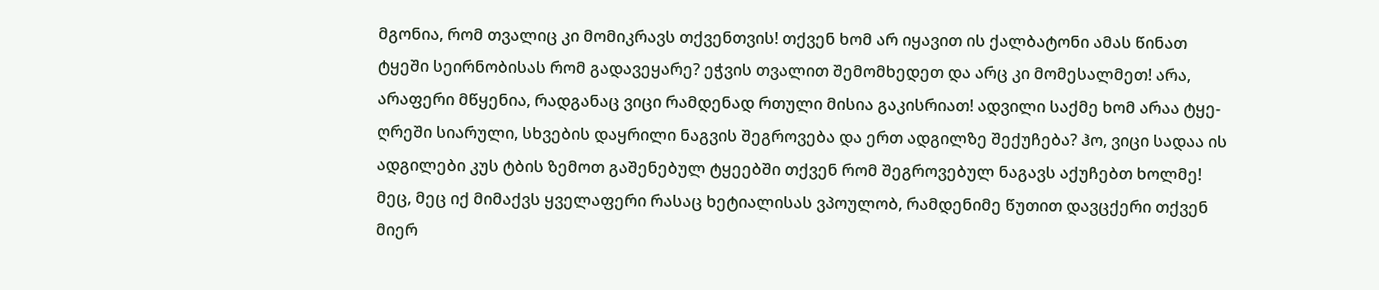მგონია, რომ თვალიც კი მომიკრავს თქვენთვის! თქვენ ხომ არ იყავით ის ქალბატონი ამას წინათ ტყეში სეირნობისას რომ გადავეყარე? ეჭვის თვალით შემომხედეთ და არც კი მომესალმეთ! არა, არაფერი მწყენია, რადგანაც ვიცი რამდენად რთული მისია გაკისრიათ! ადვილი საქმე ხომ არაა ტყე-ღრეში სიარული, სხვების დაყრილი ნაგვის შეგროვება და ერთ ადგილზე შექუჩება? ჰო, ვიცი სადაა ის ადგილები კუს ტბის ზემოთ გაშენებულ ტყეებში თქვენ რომ შეგროვებულ ნაგავს აქუჩებთ ხოლმე! მეც, მეც იქ მიმაქვს ყველაფერი რასაც ხეტიალისას ვპოულობ, რამდენიმე წუთით დავცქერი თქვენ მიერ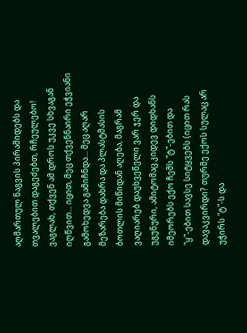აღმართულ ნაგვის პირამიდებს და თვალებით დაგეძებთ, რჩეულებო! ვაგლახ, თქვენ ამ დროს უკვე სხვაგან იღწვით... იცით, მეც თქვენნაირი ეჭვიანი გამოხედვა გამიჩნდა... მეც აღარ მეზარება დახრა და პლასტმასის ბოთლის მიწიდან აღება, მაგრამ ვაღიარებ დაუხვეწელი ვარ ჯერ და უგუნური, ამიტომაც კიდევ დიდხანს იმეორებს ექო ჩემს "ტ"-ებით და "ყ"-ებით სავსე სიტყვებს (იცით რას დავაკვირდი? თურმე ექოს სულაც არ უჭირს "ტ"-ს და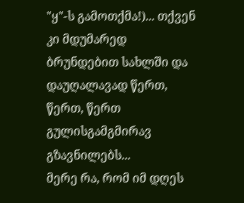"ყ"-ს გამოთქმა!)... თქვენ კი მდუმარედ ბრუნდებით სახლში და დაუღალავად წერთ, წერთ, წერთ გულისგამგმირავ გზავნილებს...
მერე რა, რომ იმ დღეს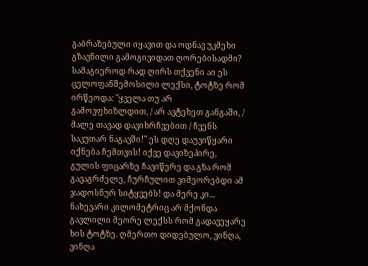გაბრაზებული იყავით და ოდნავ უკმეხი გზავნილი გამოგივიდათ ღორებისადმი? სამაგიეროდ რად ღირს თქვენი აი ეს ცელოფანშემოსილი ლექსი, ტოტზე რომ ირწეოდა: "ყველა თუ არ გამოვფხიზლდით, / არ ავტეხეთ განგაში, / მალე თავად დავიხრჩვებით / ჩვენს საკუთარ ნაგავში!" ეს დღე დაუვიწყარი იქნება ჩემთვის! იქვე დავიზეპირე, გულის ფიცარზე ჩავიწერე და გზა რომ გავაგრძელე, ჩურჩულით ვიმეორებდი ამ ჯადოსნურ სიტყვებს! და მერე კი... ნახევარი კილომეტრიც არ მქონდა გავლილი მეორე ლექსს რომ გადავეყარე ხის ტოტზე. ღმერთო დიდებულო, ვინღა, ვინღა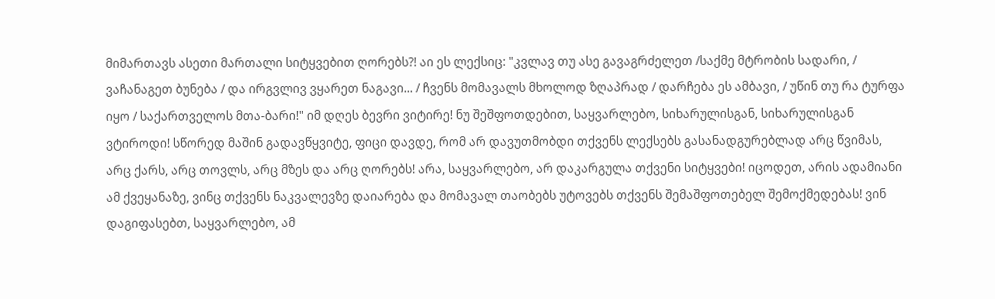მიმართავს ასეთი მართალი სიტყვებით ღორებს?! აი ეს ლექსიც: "კვლავ თუ ასე გავაგრძელეთ /საქმე მტრობის სადარი, / ვაჩანაგეთ ბუნება / და ირგვლივ ვყარეთ ნაგავი... / ჩვენს მომავალს მხოლოდ ზღაპრად / დარჩება ეს ამბავი, / უწინ თუ რა ტურფა იყო / საქართველოს მთა-ბარი!" იმ დღეს ბევრი ვიტირე! ნუ შეშფოთდებით, საყვარლებო, სიხარულისგან, სიხარულისგან ვტიროდი! სწორედ მაშინ გადავწყვიტე, ფიცი დავდე, რომ არ დავუთმობდი თქვენს ლექსებს გასანადგურებლად არც წვიმას, არც ქარს, არც თოვლს, არც მზეს და არც ღორებს! არა, საყვარლებო, არ დაკარგულა თქვენი სიტყვები! იცოდეთ, არის ადამიანი ამ ქვეყანაზე, ვინც თქვენს ნაკვალევზე დაიარება და მომავალ თაობებს უტოვებს თქვენს შემაშფოთებელ შემოქმედებას! ვინ დაგიფასებთ, საყვარლებო, ამ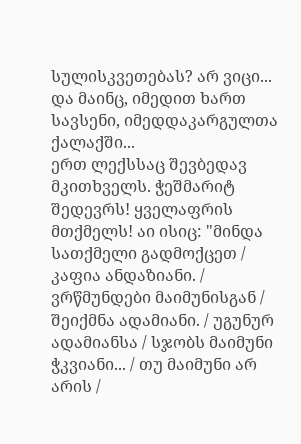სულისკვეთებას? არ ვიცი... და მაინც, იმედით ხართ სავსენი, იმედდაკარგულთა ქალაქში...
ერთ ლექსსაც შევბედავ მკითხველს. ჭეშმარიტ შედევრს! ყველაფრის მთქმელს! აი ისიც: "მინდა სათქმელი გადმოქცეთ / კაფია ანდაზიანი. / ვრწმუნდები მაიმუნისგან / შეიქმნა ადამიანი. / უგუნურ ადამიანსა / სჯობს მაიმუნი ჭკვიანი... / თუ მაიმუნი არ არის /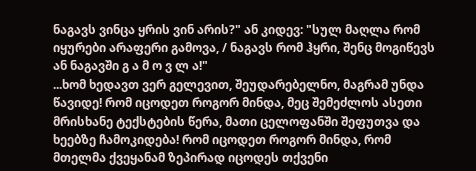ნაგავს ვინცა ყრის ვინ არის?" ან კიდევ: "სულ მაღლა რომ იყურები არაფერი გამოვა, / ნაგავს რომ ჰყრი, შენც მოგიწევს ან ნაგავში გ ა მ ო ვ ლ ა!"
...ხომ ხედავთ ვერ გელევით, შეუდარებელნო, მაგრამ უნდა წავიდე! რომ იცოდეთ როგორ მინდა, მეც შემეძლოს ასეთი მრისხანე ტექსტების წერა, მათი ცელოფანში შეფუთვა და ხეებზე ჩამოკიდება! რომ იცოდეთ როგორ მინდა, რომ მთელმა ქვეყანამ ზეპირად იცოდეს თქვენი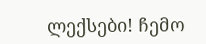ლექსები! ჩემო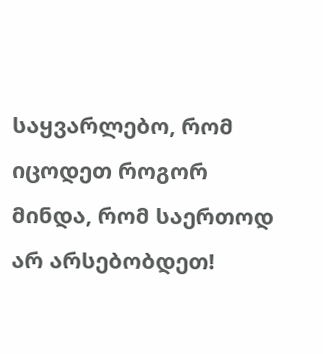საყვარლებო, რომ იცოდეთ როგორ მინდა, რომ საერთოდ არ არსებობდეთ!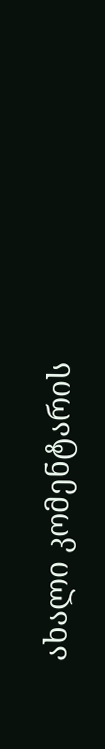ახალი კომენტარის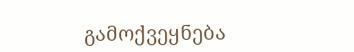გამოქვეყნება